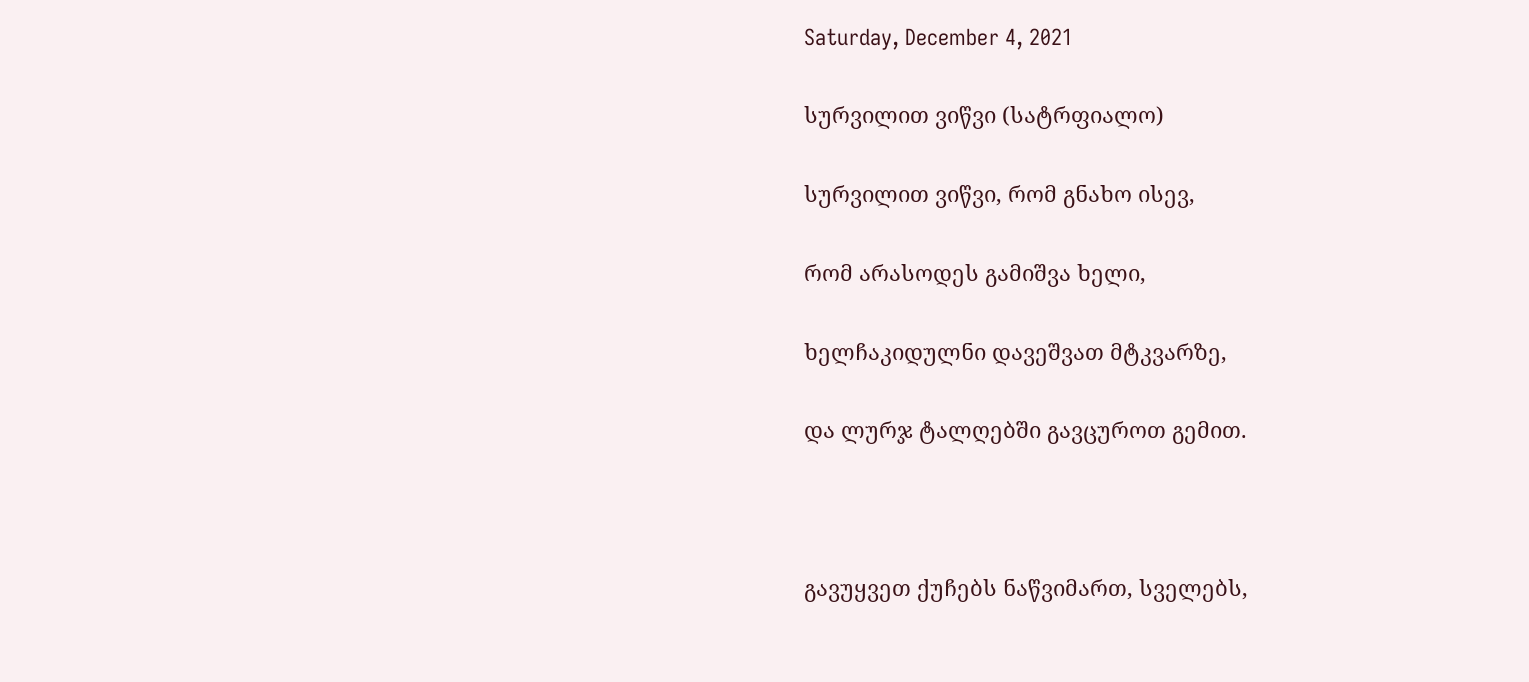Saturday, December 4, 2021

სურვილით ვიწვი (სატრფიალო)

სურვილით ვიწვი, რომ გნახო ისევ,

რომ არასოდეს გამიშვა ხელი,

ხელჩაკიდულნი დავეშვათ მტკვარზე,

და ლურჯ ტალღებში გავცუროთ გემით.



გავუყვეთ ქუჩებს ნაწვიმართ, სველებს,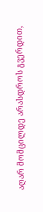აღარ მომცილდე არასდროს გვერდით,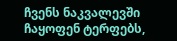ჩვენს ნაკვალევში ჩაყოფენ ტერფებს,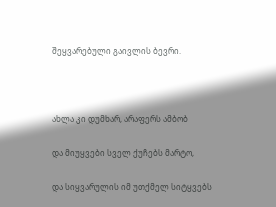შეყვარებული გაივლის ბევრი.



ახლა კი დუმხარ, არაფერს ამბობ

და მიუყვები სველ ქუჩებს მარტო,

და სიყვარულის იმ უთქმელ სიტყვებს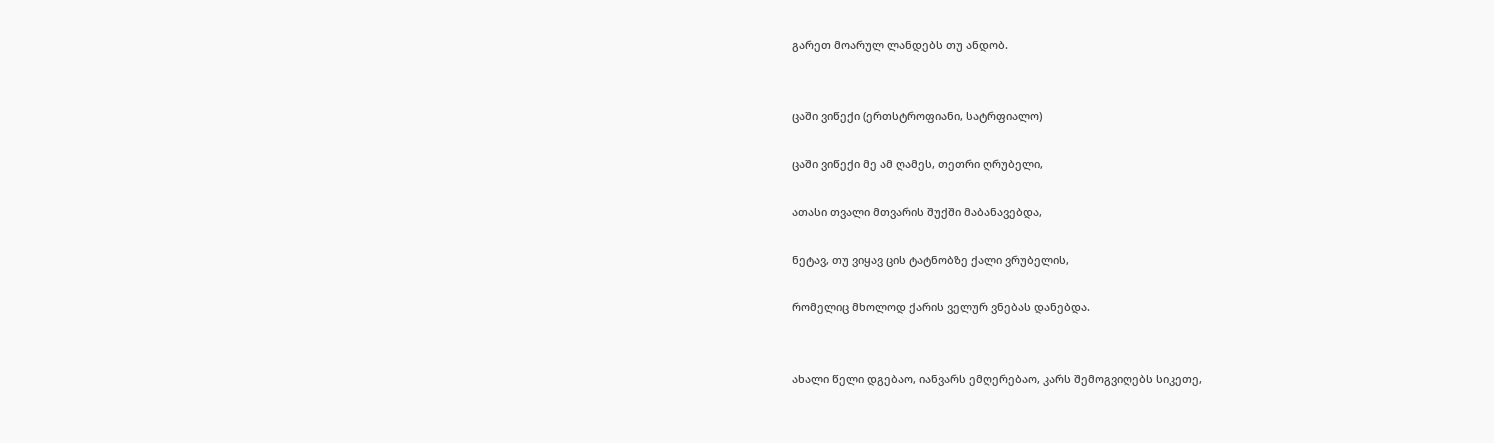გარეთ მოარულ ლანდებს თუ ანდობ.


ცაში ვიწექი (ერთსტროფიანი, სატრფიალო)

ცაში ვიწექი მე ამ ღამეს, თეთრი ღრუბელი,

ათასი თვალი მთვარის შუქში მაბანავებდა,

ნეტავ, თუ ვიყავ ცის ტატნობზე ქალი ვრუბელის,

რომელიც მხოლოდ ქარის ველურ ვნებას დანებდა.


ახალი წელი დგებაო, იანვარს ემღერებაო, კარს შემოგვიღებს სიკეთე,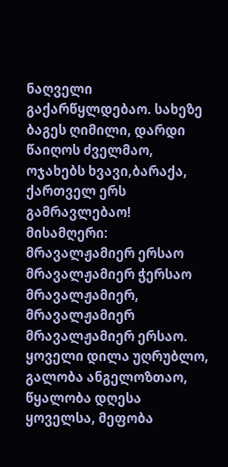ნაღველი გაქარწყლდებაო. სახეზე ბაგეს ღიმილი, დარდი წაიღოს ძველმაო, ოჯახებს ხვავი,ბარაქა, ქართველ ერს გამრავლებაო! მისამღერი: მრავალჟამიერ ერსაო მრავალჟამიერ ჭერსაო მრავალჟამიერ, მრავალჟამიერ მრავალჟამიერ ერსაო. ყოველი დილა უღრუბლო, გალობა ანგელოზთაო, წყალობა დღესა ყოველსა, მეფობა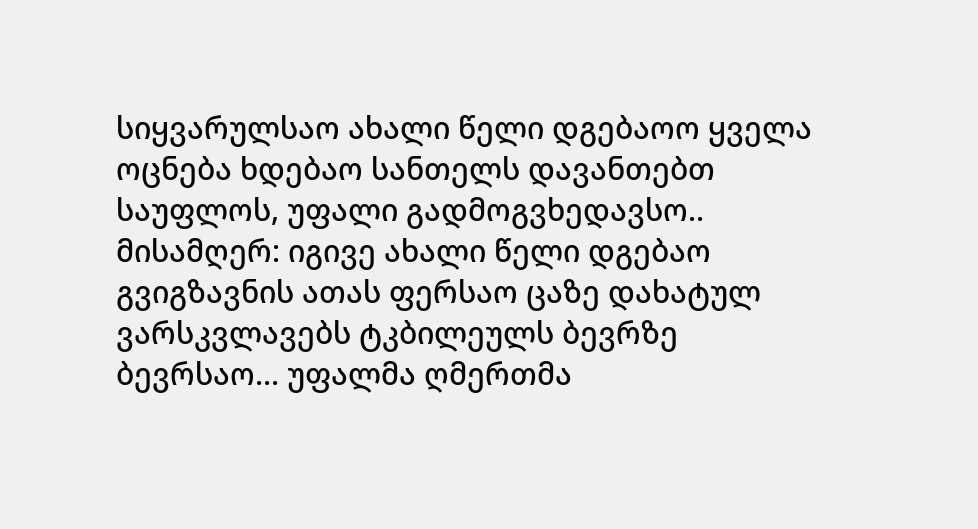სიყვარულსაო ახალი წელი დგებაოო ყველა ოცნება ხდებაო სანთელს დავანთებთ საუფლოს, უფალი გადმოგვხედავსო.. მისამღერ: იგივე ახალი წელი დგებაო გვიგზავნის ათას ფერსაო ცაზე დახატულ ვარსკვლავებს ტკბილეულს ბევრზე ბევრსაო... უფალმა ღმერთმა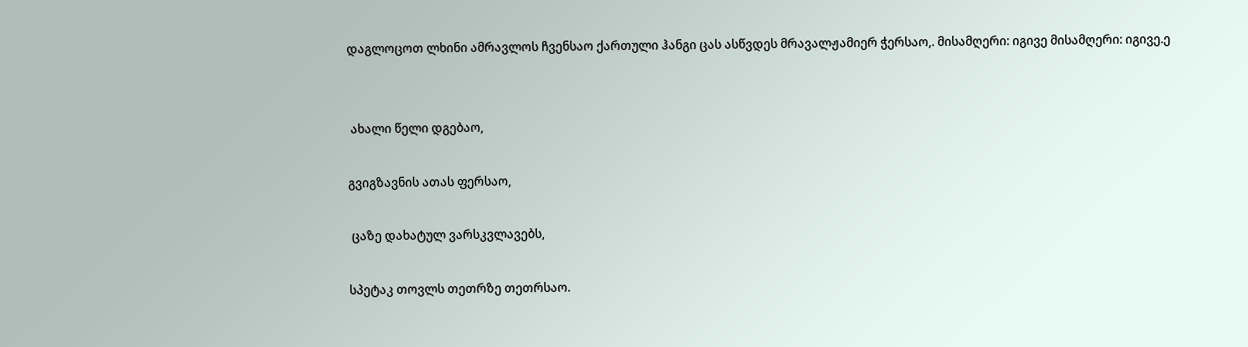დაგლოცოთ ლხინი ამრავლოს ჩვენსაო ქართული ჰანგი ცას ასწვდეს მრავალჟამიერ ჭერსაო,. მისამღერი: იგივე მისამღერი: იგივე.ე


 ახალი წელი დგებაო,

გვიგზავნის ათას ფერსაო,

 ცაზე დახატულ ვარსკვლავებს,

სპეტაკ თოვლს თეთრზე თეთრსაო.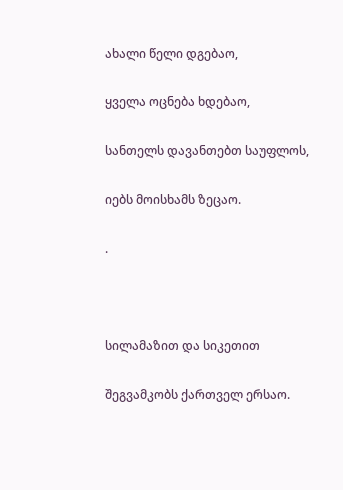ახალი წელი დგებაო,

ყველა ოცნება ხდებაო,

სანთელს დავანთებთ საუფლოს,

იებს მოისხამს ზეცაო.

.



სილამაზით და სიკეთით

შეგვამკობს ქართველ ერსაო.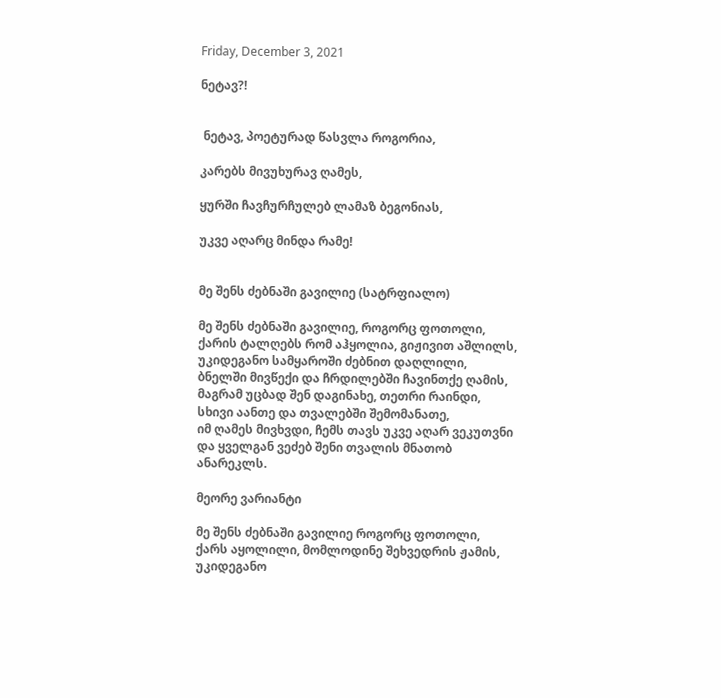Friday, December 3, 2021

ნეტავ?!


 ნეტავ, პოეტურად წასვლა როგორია,

კარებს მივუხურავ ღამეს,

ყურში ჩავჩურჩულებ ლამაზ ბეგონიას,

უკვე აღარც მინდა რამე!


მე შენს ძებნაში გავილიე (სატრფიალო)

მე შენს ძებნაში გავილიე, როგორც ფოთოლი,
ქარის ტალღებს რომ აჰყოლია, გიჟივით აშლილს,
უკიდეგანო სამყაროში ძებნით დაღლილი,
ბნელში მივწექი და ჩრდილებში ჩავინთქე ღამის,
მაგრამ უცბად შენ დაგინახე, თეთრი რაინდი,
სხივი აანთე და თვალებში შემომანათე,
იმ ღამეს მივხვდი, ჩემს თავს უკვე აღარ ვეკუთვნი
და ყველგან ვეძებ შენი თვალის მნათობ ანარეკლს.

მეორე ვარიანტი

მე შენს ძებნაში გავილიე როგორც ფოთოლი,
ქარს აყოლილი, მომლოდინე შეხვედრის ჟამის,
უკიდეგანო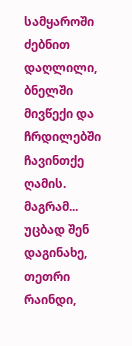სამყაროში ძებნით დაღლილი,
ბნელში მივწექი და ჩრდილებში ჩავინთქე ღამის.
მაგრამ... უცბად შენ დაგინახე, თეთრი რაინდი,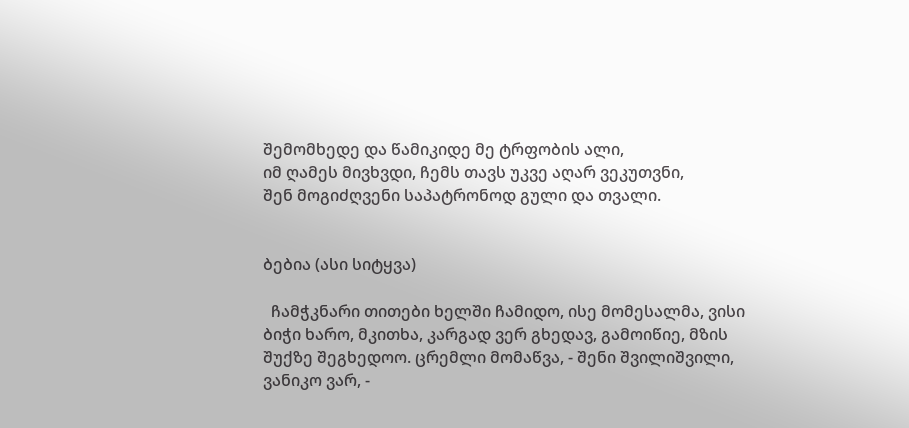შემომხედე და წამიკიდე მე ტრფობის ალი,
იმ ღამეს მივხვდი, ჩემს თავს უკვე აღარ ვეკუთვნი,
შენ მოგიძღვენი საპატრონოდ გული და თვალი.


ბებია (ასი სიტყვა)

  ჩამჭკნარი თითები ხელში ჩამიდო, ისე მომესალმა, ვისი ბიჭი ხარო, მკითხა, კარგად ვერ გხედავ, გამოიწიე, მზის შუქზე შეგხედოო. ცრემლი მომაწვა, - შენი შვილიშვილი, ვანიკო ვარ, -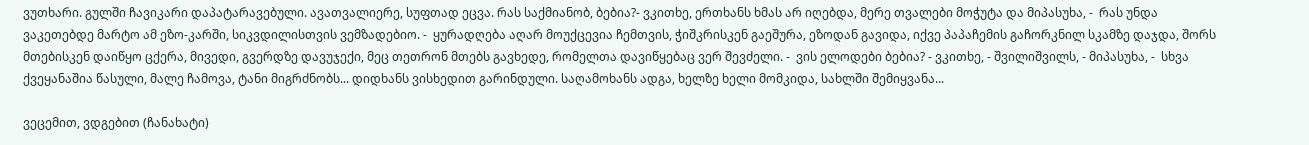ვუთხარი. გულში ჩავიკარი დაპატარავებული. ავათვალიერე, სუფთად ეცვა. რას საქმიანობ, ბებია?- ვკითხე, ერთხანს ხმას არ იღებდა, მერე თვალები მოჭუტა და მიპასუხა, -  რას უნდა ვაკეთებდე მარტო ამ ეზო-კარში, სიკვდილისთვის ვემზადებიო. -  ყურადღება აღარ მოუქცევია ჩემთვის, ჭიშკრისკენ გაეშურა, ეზოდან გავიდა, იქვე პაპაჩემის გაჩორკნილ სკამზე დაჯდა, შორს მთებისკენ დაიწყო ცქერა, მივედი, გვერდზე დავუჯექი, მეც თეთრონ მთებს გავხედე, რომელთა დავიწყებაც ვერ შევძელი. -  ვის ელოდები ბებია? - ვკითხე, - შვილიშვილს, - მიპასუხა, -  სხვა ქვეყანაშია წასული, მალე ჩამოვა, ტანი მიგრძნობს... დიდხანს ვისხედით გარინდული. საღამოხანს ადგა, ხელზე ხელი მომკიდა, სახლში შემიყვანა...

ვეცემით, ვდგებით (ჩანახატი)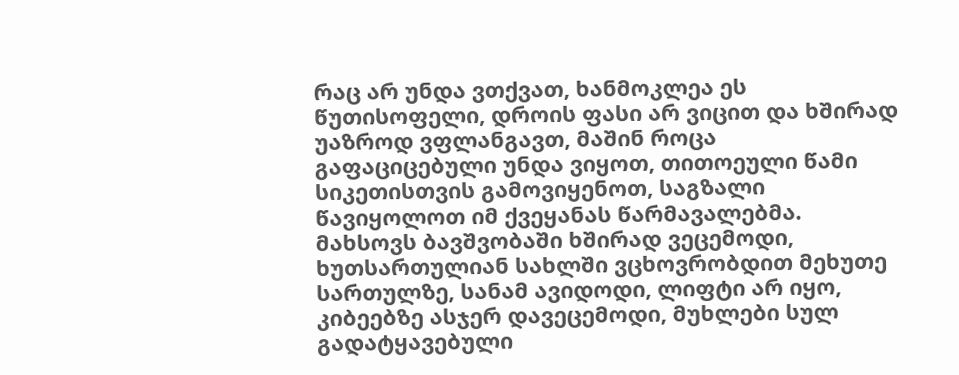რაც არ უნდა ვთქვათ, ხანმოკლეა ეს წუთისოფელი, დროის ფასი არ ვიცით და ხშირად უაზროდ ვფლანგავთ, მაშინ როცა გაფაციცებული უნდა ვიყოთ, თითოეული წამი სიკეთისთვის გამოვიყენოთ, საგზალი წავიყოლოთ იმ ქვეყანას წარმავალებმა. მახსოვს ბავშვობაში ხშირად ვეცემოდი, ხუთსართულიან სახლში ვცხოვრობდით მეხუთე სართულზე, სანამ ავიდოდი, ლიფტი არ იყო, კიბეებზე ასჯერ დავეცემოდი, მუხლები სულ გადატყავებული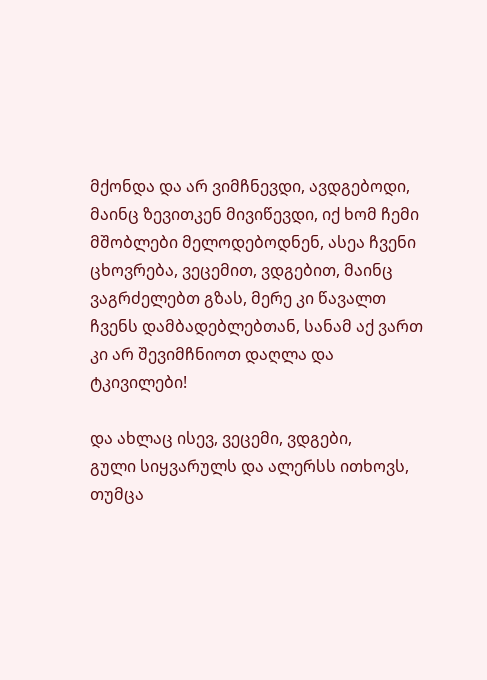მქონდა და არ ვიმჩნევდი, ავდგებოდი, მაინც ზევითკენ მივიწევდი, იქ ხომ ჩემი მშობლები მელოდებოდნენ, ასეა ჩვენი ცხოვრება, ვეცემით, ვდგებით, მაინც ვაგრძელებთ გზას, მერე კი წავალთ ჩვენს დამბადებლებთან, სანამ აქ ვართ კი არ შევიმჩნიოთ დაღლა და ტკივილები!

და ახლაც ისევ, ვეცემი, ვდგები,
გული სიყვარულს და ალერსს ითხოვს,
თუმცა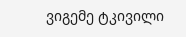ვიგემე ტკივილი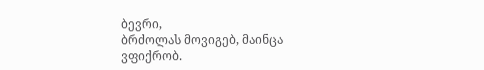ბევრი,
ბრძოლას მოვიგებ, მაინცა ვფიქრობ.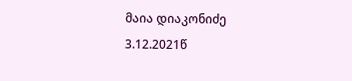მაია დიაკონიძე
3.12.2021წ